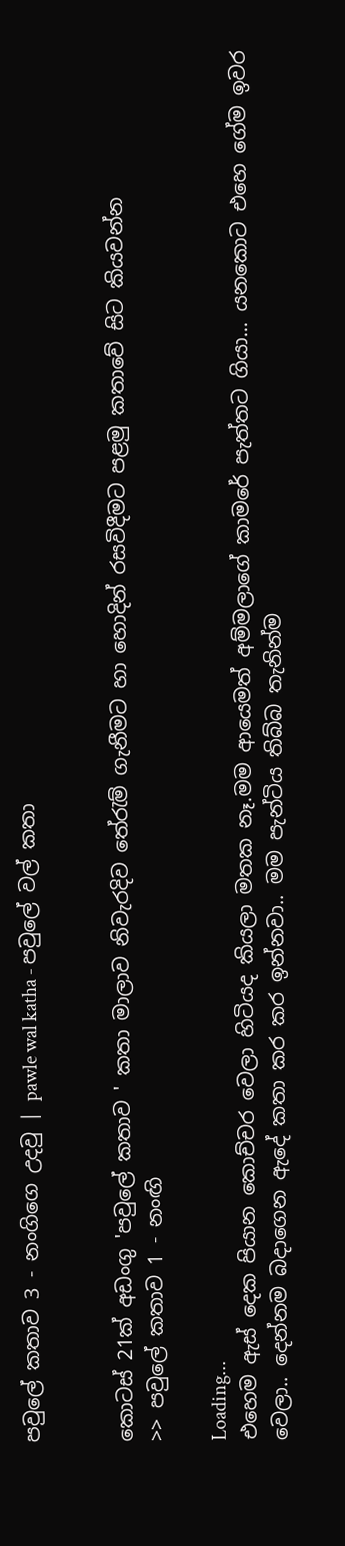පවුලේ කතාව 3 - නංගිගෙ උදවු | pawle wal katha - පවුලේ වල් කතා


කොටස් 21ක් අඩංගු 'පවුලේ කතාව ' කතා මාලාව නිවැරදිව තේරැම් ගැනීමට හා හොදින් රසවිදීමට පළමු කතාවේ සිට කියවන්න
>> පවුලේ කතාව 1 - නංඟි

Loading...
එහෙම ඇස් දෙක පියාන කොච්චර වෙලා හිටියද කියලා මතක නෑ.මම ආයෙමත් අම්මලාගේ කාමරේ පැත්තට ගියා... යනකොට එහෙ ගේම ඉවර වෙලා.. දෙන්නම බදාගෙන ඇදේ කතා කර කර ඉන්නවා.. මම පැන්ටිය තිබ්බ තැනින්ම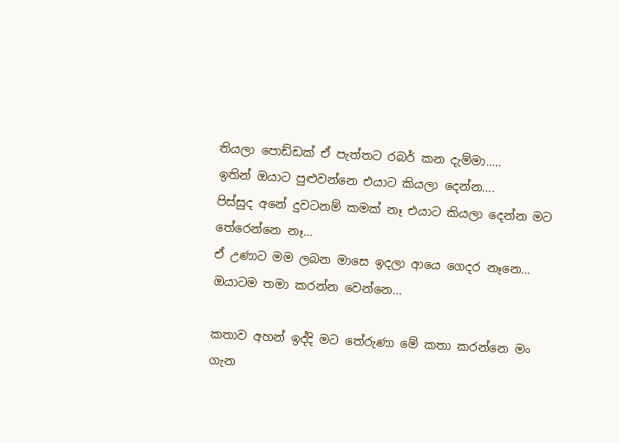තියලා පොඩ්ඩක් ඒ පැත්තට රබර් කන දැම්මා.....
ඉතින් ඔයාට පුළුවන්නෙ එයාට කියලා දෙන්න….
පිස්සුද අනේ දුවටනම් කමක් නෑ එයාට කියලා දෙන්න මට තේරෙන්නෙ නෑ…
ඒ උණාට මම ලබන මාසෙ ඉදලා ආයෙ ගෙදර නෑනෙ… ඔයාටම තමා කරන්න වෙන්නෙ…

කතාව අහන් ඉද්දි මට තේරුණා මේ කතා කරන්නෙ මං ගැන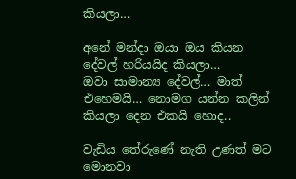කියලා…

අනේ මන්දා ඔයා ඔය කියන දේවල් හරියයිද කියලා…
ඔවා සාමාන්‍ය දේවල්… මාත් එහෙමයි… නොමග යන්න කලින් කියලා දෙන එකයි හොද..

වැඩිය තේරුණේ නැති උණත් මට මොනවා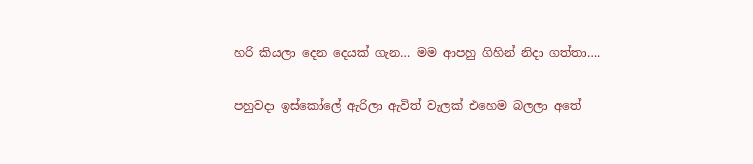හරි කියලා දෙන දෙයක් ගැන… මම ආපහු ගිහින් නිදා ගත්තා….

පහුවදා ඉස්කෝලේ ඇරිලා ඇවිත් වැලක් එහෙම බලලා අතේ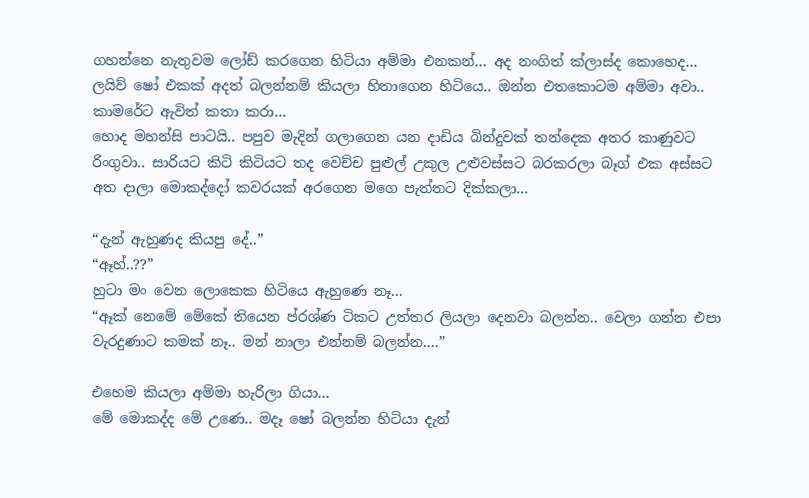ගහන්නෙ නැතුවම ලෝඩ් කරගෙන හිටියා අම්මා එනකන්… අද නංගිත් ක්ලාස්ද කොහෙද… ලයිව් ෂෝ එකක් අදත් බලන්නම් කියලා හිතාගෙන හිටියෙ.. ඔන්න එතකොටම අම්මා අවා.. කාමරේට ඇවිත් කතා කරා…
හොද මහන්සි පාටයි.. පපුව මැදින් ගලාගෙන යන දාඩිය බින්දුවක් තන්දෙක අතර කාණුවට රිංගුවා.. සාරියට කිටි කිටියට තද වෙච්ච පුළුල් උකුල උළුවස්සට බරකරලා බෑග් එක අස්සට අත දාලා මොකද්දෝ කවරයක් අරගෙන මගෙ පැත්තට දික්කලා…

“දැන් ඇහුණද කියපු දේ..”
“ඈහ්..??”
හුටා මං වෙන ලොකෙක හිටියෙ ඇහුණෙ නෑ...
“ඈක් නෙමේ මේකේ තියෙන ප්රශ්ණ ටිකට උත්තර ලියලා දෙනවා බලන්න.. වෙලා ගන්න එපා වැරදුණාට කමක් නෑ.. මන් නාලා එන්නම් බලන්න….”

එහෙම කියලා අම්මා හැරිලා ගියා…
මේ මොකද්ද මේ උණෙ.. මදෑ ෂෝ බලන්න හිටියා දැන්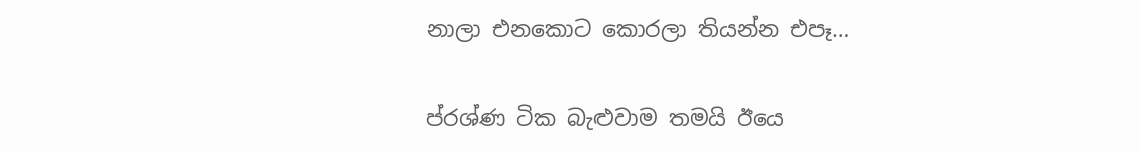නාලා එනකොට කොරලා තියන්න එපෑ…

ප්රශ්ණ ටික බැළුවාම තමයි ඊයෙ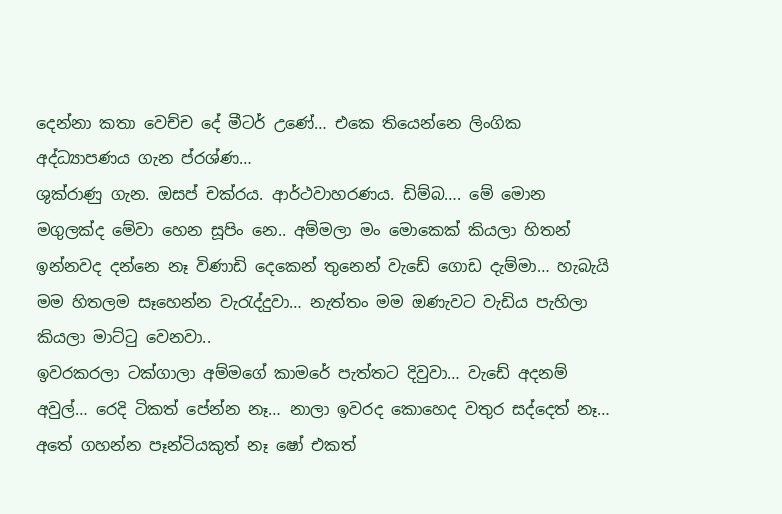දෙන්නා කතා වෙච්ච දේ මීටර් උණේ… එකෙ තියෙන්නෙ ලිංගික අද්ධ්‍යාපණය ගැන ප්රශ්ණ…
ශුක්රාණු ගැන. ඔසප් චක්රය. ආර්ථවාහරණය. ඩිම්බ…. මේ මොන මගුලක්ද මේවා හෙන සූපිං නෙ.. අම්මලා මං මොකෙක් කියලා හිතන් ඉන්නවද දන්නෙ නෑ විණාඩි දෙකෙන් තුනෙන් වැඩේ ගොඩ දැම්මා… හැබැයි මම හිතලම සෑහෙන්න වැරැද්දුවා… නැත්තං මම ඔණැවට වැඩිය පැහිලා කියලා මාට්ටු වෙනවා..
ඉවරකරලා ටක්ගාලා අම්මගේ කාමරේ පැත්තට දිවුවා… වැඩේ අදනම් අවුල්… රෙදි ටිකත් පේන්න නෑ… නාලා ඉවරද කොහෙද වතුර සද්දෙත් නෑ… අතේ ගහන්න පෑන්ටියකුත් නෑ ෂෝ එකත්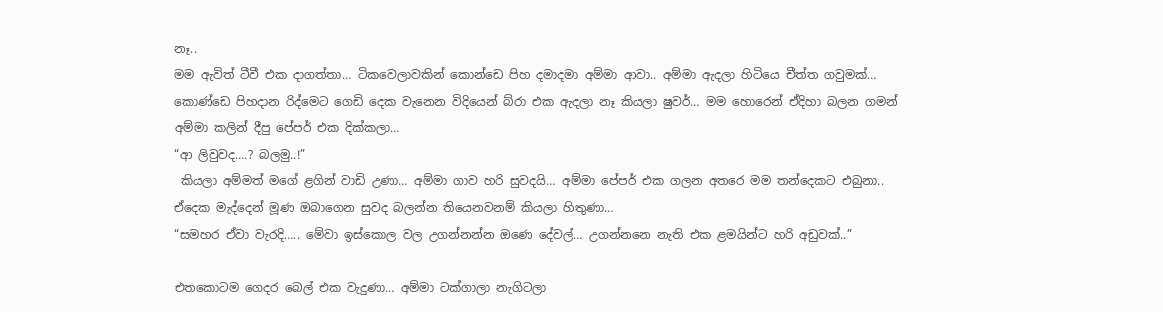නෑ..
මම ඇවිත් ටීවී එක දාගත්තා… ටිකවෙලාවකින් කොන්ඩෙ පිහ දමාදමා අම්මා ආවා.. අම්මා ඇදලා හිටියෙ චීත්ත ගවුමක්… කොණ්ඩෙ පිහදාන රිද්මෙට ගෙඩි දෙක වැනෙන විදියෙන් බ්රා එක ඇදලා නෑ කියලා ෂුවර්… මම හොරෙන් ඒදිහා බලන ගමන් අම්මා කලින් දීපු පේපර් එක දික්කලා…
“ආ ලිවුවද….? බලමු..!”
 කියලා අම්මත් මගේ ළගින් වාඩි උණා… අම්මා ගාව හරි සුවදයි… අම්මා පේපර් එක ගලන අතරෙ මම තන්දෙකට එබුනා.. ඒදෙක මැද්දෙන් මූණ ඔබාගෙන සුවද බලන්න තියෙනවනම් කියලා හිතුණා…
“සමහර ඒවා වැරදි….. මේවා ඉස්කොල වල උගන්නන්න ඔණෙ දේවල්… උගන්නනෙ නැති එක ළමයින්ට හරි අඩුවක්..”

එතකොටම ගෙදර බෙල් එක වැදුණා… අම්මා ටක්ගාලා නැගිටලා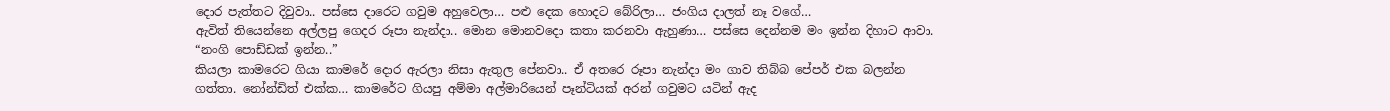දොර පැත්තට දිවුවා.. පස්සෙ දාරෙට ගවුම අහුවෙලා… පළු දෙක හොදට බේරිලා… ජංගිය දාලත් නෑ වගේ…
ඇවිත් තියෙන්නෙ අල්ලපු ගෙදර රූපා නැන්දා.. මොන මොනවදො කතා කරනවා ඇහුණා… පස්සෙ දෙන්නම මං ඉන්න දිහාට ආවා.
“නංගි පොඩ්ඩක් ඉන්න..”
කියලා කාමරෙට ගියා කාමරේ දොර ඇරලා නිසා ඇතුල පේනවා.. ඒ අතරෙ රූපා නැන්දා මං ගාව තිබ්බ පේපර් එක බලන්න ගත්තා. නෝන්ඩිත් එක්ක… කාමරේට ගියපු අම්මා අල්මාරියෙන් පෑන්ටියක් අරන් ගවුමට යටින් ඇද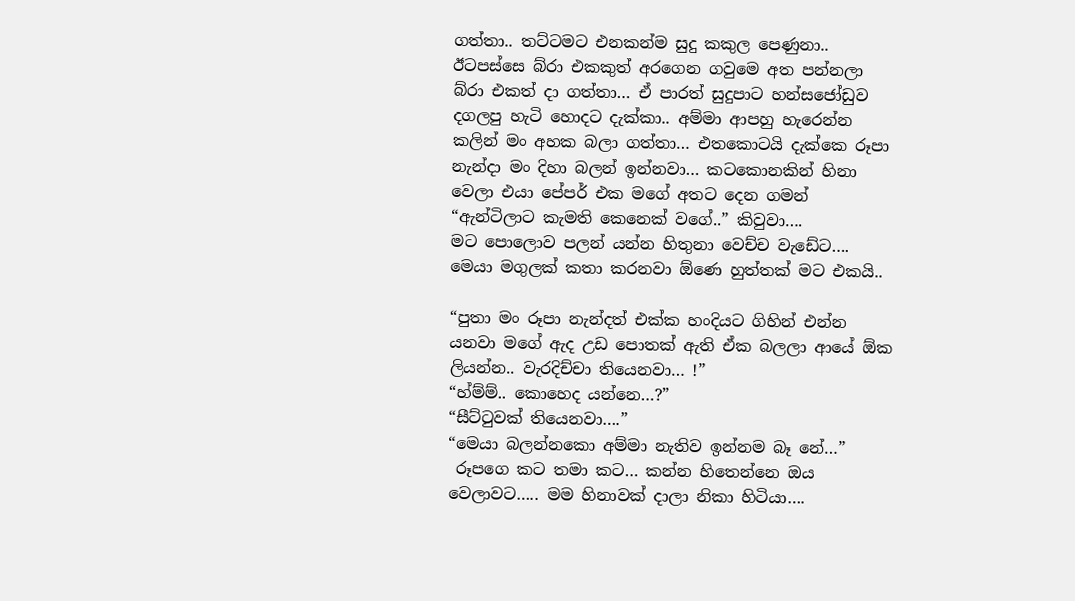ගත්තා.. තට්ටමට එනකන්ම සුදු කකුල පෙණුනා.. ඊටපස්සෙ බ්රා එකකුත් අරගෙන ගවුමෙ අත පන්නලා බ්රා එකත් දා ගත්තා… ඒ පාරත් සුදුපාට හන්සජෝඩුව දගලපු හැටි හොදට දැක්කා.. අම්මා ආපහු හැරෙන්න කලින් මං අහක බලා ගත්තා… එතකොටයි දැක්කෙ රූපා නැන්දා මං දිහා බලන් ඉන්නවා… කටකොනකින් හිනා වෙලා එයා පේපර් එක මගේ අතට දෙන ගමන් “ඇන්ටිලාට කැමති කෙනෙක් වගේ..” කිවුවා….
මට පොලොව පලන් යන්න හිතුනා වෙච්ච වැඩේට…. මෙයා මගුලක් කතා කරනවා ඕණෙ හුත්තක් මට එකයි..

“පුතා මං රූපා නැන්දත් එක්ක හංදියට ගිහින් එන්න යනවා මගේ ඇද උඩ පොතක් ඇති ඒක බලලා ආයේ ඕක ලියන්න.. වැරදිච්චා තියෙනවා… !”
“හ්ම්ම්.. කොහෙද යන්නෙ…?”
“සීට්ටුවක් තියෙනවා….”
“මෙයා බලන්නකො අම්මා නැතිව ඉන්නම බෑ නේ…”
 රූපගෙ කට තමා කට… කන්න හිතෙන්නෙ ඔය වෙලාවට….. මම හිනාවක් දාලා නිකා හිටියා….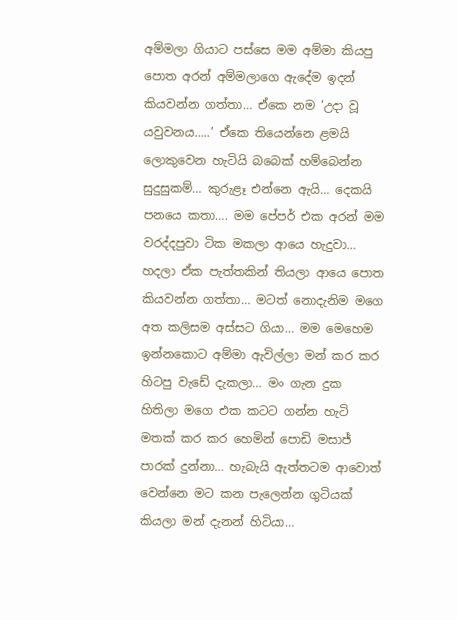අම්මලා ගියාට පස්සෙ මම අම්මා කියපු පොත අරන් අම්මලාගෙ ඇදේම ඉදන් කියවන්න ගත්තා… ඒකෙ නම ‘උදා වූ යවුවනය…..’ ඒකෙ තියෙන්නෙ ළමයි ලොකුවෙන හැටියි බබෙක් හම්බෙන්න සුදුසුකම්… කුරුළෑ එන්නෙ ඇයි… දෙකයි පනයෙ කතා…. මම පේපර් එක අරන් මම වරද්දපුවා ටික මකලා ආයෙ හැදුවා… හදලා ඒක පැත්තකින් තියලා ආයෙ පොත කියවන්න ගත්තා… මටත් නොදැනිම මගෙ අත කලිසම අස්සට ගියා… මම මෙහෙම ඉන්නකොට අම්මා ඇවිල්ලා මන් කර කර හිටපු වැඩේ දැකලා… මං ගැන දුක හිතිලා මගෙ එක කටට ගන්න හැටි මතක් කර කර හෙමින් පොඩි මසාජ් පාරක් දුන්නා… හැබැයි ඇත්තටම ආවොත් වෙන්නෙ මට කන පැලෙන්න ගුටියක් කියලා මන් දැනන් හිටියා…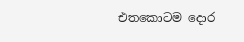එතකොටම දොර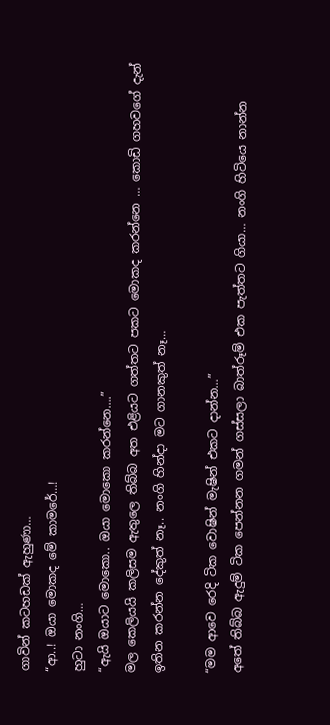ගාවින් කටහඩක් ඇහුණා…
“ආ..! ඔයා මොකද මේ කාමරේ…!
හුටා නංගි…
“ඇයි ඔයාට මොකො.. ඔයා මොකො කරන්නෙ….”
මල කෙලියයි කලිසම ඇතුලෙ තිබ්බ අත එළියට ගත්තට පකට මොකද කරන්නෙ … කොඩි ගහවගේ දැන් ඉතින කරන්න දේකුත් නෑ.. නංගි හින්දා මට ගානකුත් නෑ…

“මම ආවෙ රෙදි ටික වොෂින් මැෂින් එකට දාන්න…”
අතේ තිබ්බ ඇදුම් ටික පෙන්නන ගමන් ගස්සලා බාත්රූම් එක පැත්තට ගියා… නංගි හිටියෙ නාන්න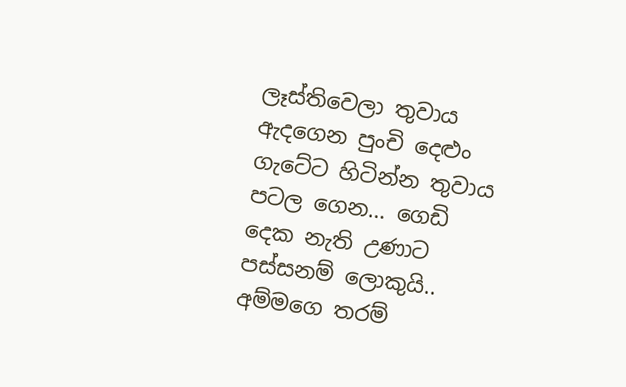ලෑස්තිවෙලා තුවාය ඇදගෙන පුංචි දෙළුං ගැටේට හිටින්න තුවාය පටල ගෙන… ගෙඩි දෙක නැති උණාට පස්සනම් ලොකුයි.. අම්මගෙ තරම්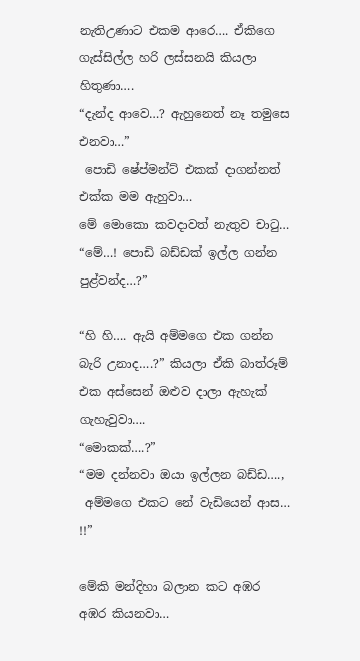නැතිඋණාට එකම ආරෙ…. ඒකිගෙ ගැස්සිල්ල හරි ලස්සනයි කියලා හිතුණා….
“දැන්ද ආවෙ…? ඇහුනෙත් නෑ තමුසෙ එනවා…”
 පොඩි ෂේප්මන්ට් එකක් දාගන්නත් එක්ක මම ඇහුවා…
මේ මොකො කවදාවත් නැතුව චාටු…
“මේ…! පොඩි බඩ්ඩක් ඉල්ල ගන්න පුළ්වන්ද…?”

“හි හි…. ඇයි අම්මගෙ එක ගන්න බැරි උනාද….?” කියලා ඒකි බාත්රූම් එක අස්සෙන් ඔළුව දාලා ඇහැක් ගැහැවුවා….
“මොකක්….?”
“මම දන්නවා ඔයා ඉල්ලන බඩ්ඩ….,
 අම්මගෙ එකට නේ වැඩියෙන් ආස… !!”

මේකි මන්දිහා බලාන කට අඹර අඹර කියනවා…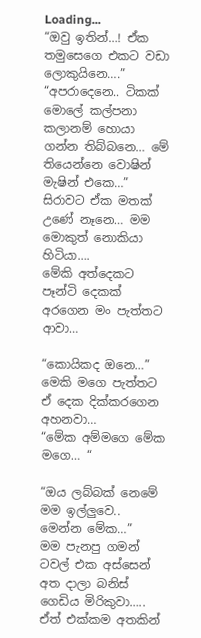Loading...
“ඔවු ඉතින්…! ඒක තමුසෙගෙ එකට වඩා ලොකුයිනෙ….”
“අපරාදෙනෙ.. ටිකක් මොලේ කල්පනා කලානම් හොයා ගන්න තිබ්බනෙ… මේ තියෙන්නෙ වොෂින් මැෂින් එකෙ…”
සිරාවට ඒක මතක් උණේ නෑනෙ… මම මොකුත් නොකියා හිටියා….
මේකි අත්දෙකට පෑන්ටි දෙකක් අරගෙන මං පැත්තට ආවා…

“කොයිකද ඔනෙ…” මෙකි මගෙ පැත්තට ඒ දෙක දික්කරගෙන අහනවා…
“මේක අම්මගෙ මේක මගෙ… “

“ඔය ලබ්බක් නෙමේ මම ඉල්ලුවෙ.. මෙන්න මේක…”
මම පැනපු ගමන් ටවල් එක අස්සෙන් අත දාලා බනිස් ගෙඩිය මිරිකුවා….. ඒත් එක්කම අතකින්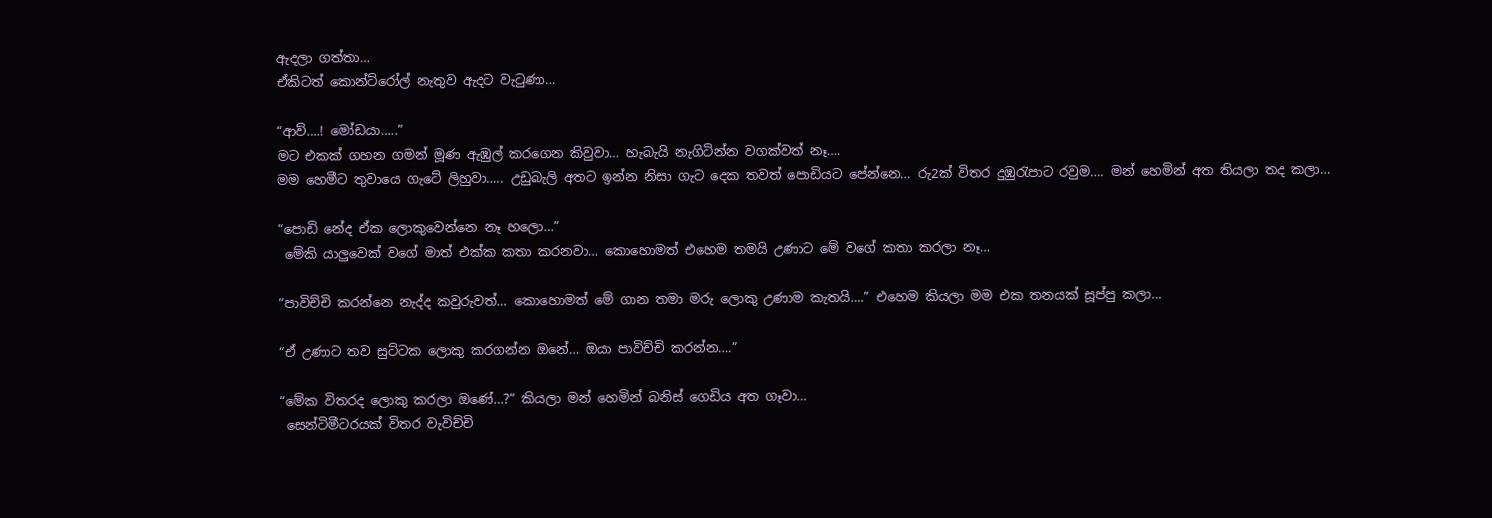ඇදලා ගත්තා…
ඒකිටත් කොන්ට්රෝල් නැතුව ඇදට වැටුණා…

“ආව්….! මෝඩයා…..”
මට එකක් ගහන ගමන් මූණ ඇඹුල් කරගෙන කිවුවා… හැබැයි නැගිටින්න වගක්වත් නෑ….
මම හෙමීට තුවායෙ ගැටේ ලිහුවා….. උඩුබැලි අතට ඉන්න නිසා ගැට දෙක තවත් පොඩියට පේන්නෙ… රු2ක් විතර දුඹුරැපාට රවුම…. මන් හෙමින් අත තියලා තද කලා…

“පොඩි නේද ඒක ලොකුවෙන්නෙ නෑ හලො…”
 මේකි යාලුවෙක් වගේ මාත් එක්ක කතා කරනවා… කොහොමත් එහෙම තමයි උණාට මේ වගේ කතා කරලා නෑ…

“පාවිච්චි කරන්නෙ නැද්ද කවුරුවත්… කොහොමත් මේ ගාන තමා මරු ලොකු උණාම කැතයි….” එහෙම කියලා මම එක තනයක් සූප්පු කලා…

“ඒ උණාට තව සුට්ටක ලොකු කරගන්න ඔනේ… ඔයා පාවිච්චි කරන්න….”

“මේක විතරද ලොකු කරලා ඔණේ…?” කියලා මන් හෙමින් බනිස් ගෙඩිය අත ගෑවා…
 සෙන්ටිමීටරයක් විතර වැවිච්චි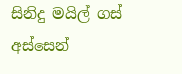සිනිදු මයිල් ගස් අස්සෙන්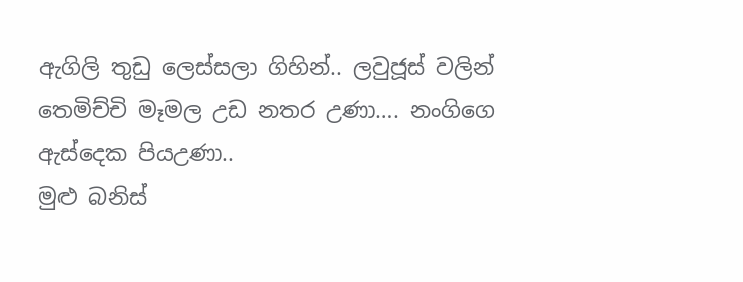ඇගිලි තුඩු ලෙස්සලා ගිහින්.. ලවුජූස් වලින් තෙමිච්චි මෑමල උඩ නතර උණා…. නංගිගෙ ඇස්දෙක පියඋණා..
මුළු බනිස්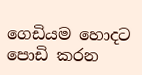ගෙඩියම හොදට පොඩි කරන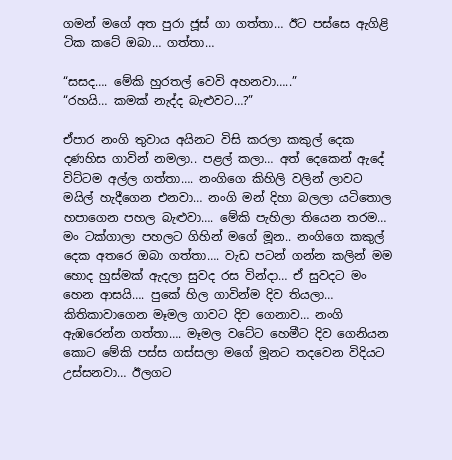ගමන් මගේ අත පුරා ජූස් ගා ගත්තා… ඊට පස්සෙ ඇගිළි ටික කටේ ඔබා… ගත්තා…

“සසද…. මේකි හුරතල් වෙවි අහනවා…..”
“රහයි… කමක් නැද්ද බැළුවට…?”

ඒපාර නංගි තුවාය අයිනට විසි කරලා කකුල් දෙක දණහිස ගාවින් නමලා.. පළල් කලා… අත් දෙකෙන් ඇදේ විට්ටම අල්ල ගත්තා…. නංගිගෙ කිහිලි වලින් ලාවට මයිල් හැදීගෙන එනවා… නංගි මන් දිහා බලලා යටිතොල හපාගෙන පහල බැළුවා…. මේකි පැහිලා තියෙන තරම…
මං ටක්ගාලා පහලට ගිහින් මගේ මූන.. නංගිගෙ කකුල් දෙක අතරෙ ඔබා ගත්තා…. වැඩ පටන් ගන්න කලින් මම හොද හුස්මක් ඇදලා සුවද රස වින්දා… ඒ සුවදට මං හෙන ආසයි…. පුකේ හිල ගාවින්ම දිව තියලා… කිතිකාවාගෙන මෑමල ගාවට දිව ගෙනාව… නංගි ඇඹරෙන්න ගත්තා…. මෑමල වටේට හෙමීට දිව ගෙනියන කොට මේකි පස්ස ගස්සලා මගේ මූනට තදවෙන විදියට උස්සනවා… ඊලගට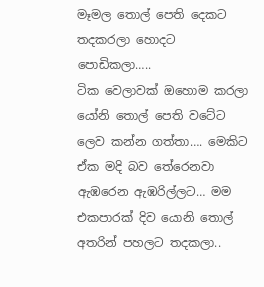මෑමල තොල් පෙති දෙකට තදකරලා හොදට පොඩිකලා…..
ටික වෙලාවක් ඔහොම කරලා යෝනි තොල් පෙති වටේට ලෙව කන්න ගත්තා…. මෙකිට ඒක මදි බව තේරෙනවා ඇඹරෙන ඇඹරිල්ලට… මම එකපාරක් දිව යොනි තොල්  අතරින් පහලට තදකලා..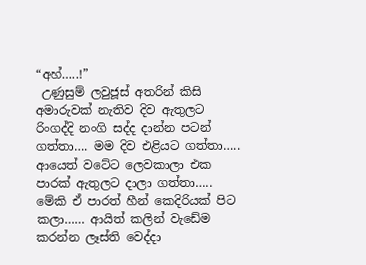“අහ්…..!”
 උණුසුම් ලවුජූස් අතරින් කිසි අමාරුවක් නැතිව දිව ඇතුලට රිංගද්දි නංගි සද්ද දාන්න පටන් ගත්තා…. මම දිව එළියට ගත්තා….. ආයෙත් වටේට ලෙවකාලා එක පාරක් ඇතුලට දාලා ගත්තා….. මේකි ඒ පාරත් හීන් කෙදිරියක් පිට කලා…… ආයිත් කලින් වැඩේම කරන්න ලෑස්ති වෙද්දා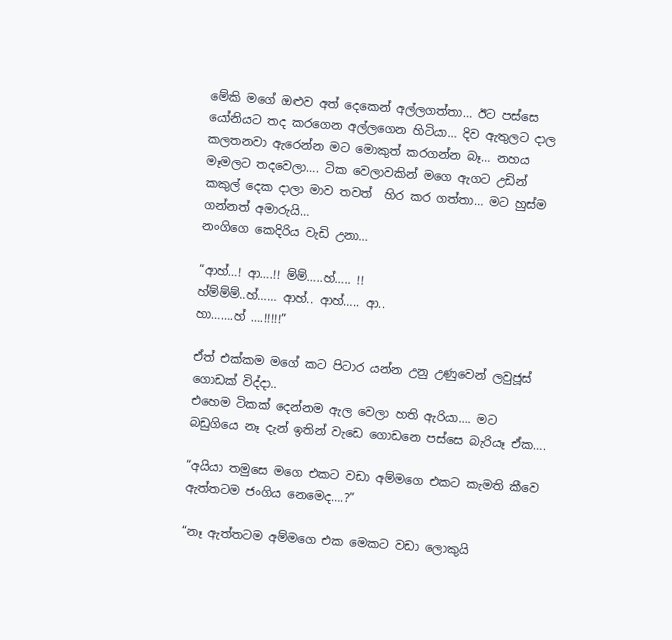මේකි මගේ ඔළුව අත් දෙකෙන් අල්ලගත්තා… ඊට පස්සෙ යෝනියට තද කරගෙන අල්ලගෙන හිටියා… දිව ඇතුලට දාල කලතනවා ඇරෙන්න මට මොකුත් කරගන්න බෑ… නහය මෑමලට තදවෙලා…. ටික වෙලාවකින් මගෙ ඇගට උඩින් කකුල් දෙක දාලා මාව තවත්  හිර කර ගත්තා… මට හුස්ම ගන්නත් අමාරුයි…
නංගිගෙ කෙදිරිය වැඩි උනා…

“ආහ්…! ආ….!! ම්ම්…..හ්….. !!
හ්ම්ම්ම්..හ්…… ආහ්.. ආහ්….. ආ..
හා…….හ් ….!!!!!”

ඒත් එක්කම මගේ කට පිටාර යන්න උනු උණුවෙන් ලවුජූස් ගොඩක් විද්දා..
එහෙම ටිකක් දෙන්නම ඇල වෙලා හති ඇරියා…. මට බඩුගියෙ නෑ දැන් ඉතින් වැඩෙ ගොඩනෙ පස්සෙ බැරියෑ ඒක….

“අයියා තමුසෙ මගෙ එකට වඩා අම්මගෙ එකට කැමති කීවෙ ඇත්තටම ජංගිය නෙමෙද….?”

“නෑ ඇත්තටම අම්මගෙ එක මෙකට වඩා ලොකුයි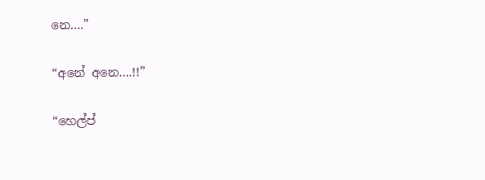නෙ….”

“අනේ අනෙ….!!”

“හෙල්ප්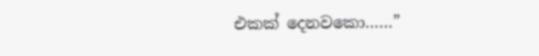එකක් දෙනවකො……”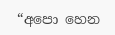“අපො හෙන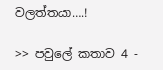වලත්තයා….!

>> පවුලේ කතාව 4 -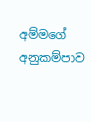අම්මගේ අනුකම්පාව